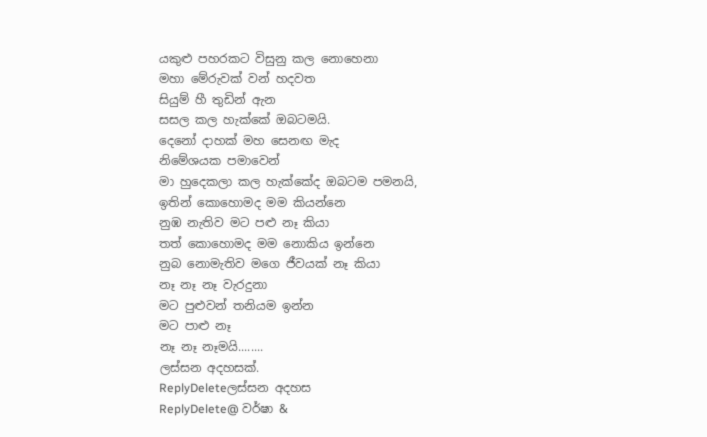යකුළු පහරකට විසුනු කල නොහෙනා
මහා මේරුවක් වන් හදවත
සියුම් හී තුඩින් ඇන
සසල කල හැක්කේ ඔබටමයි.
දෙනෝ දාහක් මහ සෙනඟ මැද
නිමේශයක පමාවෙන්
මා හුදෙකලා කල හැක්කේද ඔබටම පමනයි,
ඉතින් කොහොමද මම කියන්නෙ
නුඹ නැතිව මට පළු නෑ කියා
තත් කොහොමද මම නොකිය ඉන්නෙ
නුබ නොමැතිව මගෙ ජීවයක් නෑ කියා
නෑ නෑ නෑ වැරදුනා
මට පුළුවන් තනියම ඉන්න
මට පාළු නෑ
නෑ නෑ නෑමයි........
ලස්සන අදහසක්.
ReplyDeleteලස්සන අදහස
ReplyDelete@ වර්ෂා &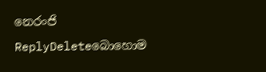නෙරංජි
ReplyDeleteබොහොම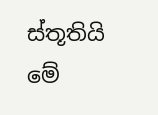ස්තූතියි මේ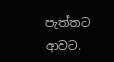පැත්තට ආවට.